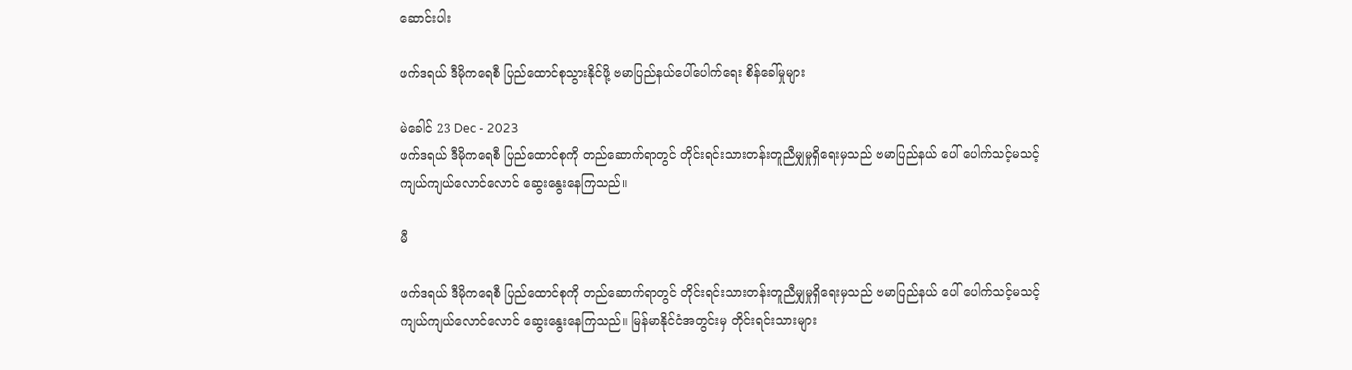ဆောင်းပါး

ဖက်ဒရယ် ဒီမိုကရေစီ ပြည်ထောင်စုသွားနိုင်ဖို့ ဗမာပြည်နယ်ပေါ်ပေါက်ရေး စိန်ခေါ်မှုများ

မဲခေါင် 23 Dec - 2023
ဖက်ဒရယ် ဒီမိုကရေစီ ပြည်ထောင်စုကို တည်ဆောက်ရာတွင် တိုင်းရင်းသားတန်းတူညီမျှမှုရှိရေးမှသည် ဗမာပြည်နယ် ပေါ် ပေါက်သင့်မသင့် ကျယ်ကျယ်လောင်လောင် ဆွေးနွေးနေကြသည်။

မီ

ဖက်ဒရယ် ဒီမိုကရေစီ ပြည်ထောင်စုကို တည်ဆောက်ရာတွင် တိုင်းရင်းသားတန်းတူညီမျှမှုရှိရေးမှသည် ဗမာပြည်နယ် ပေါ် ပေါက်သင့်မသင့် ကျယ်ကျယ်လောင်လောင် ဆွေးနွေးနေကြသည်။ မြန်မာနိုင်ငံအတွင်းမှ တိုင်းရင်းသားများ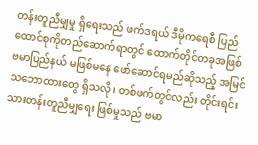တန်းတူညီမျှမှု ရှိရေးသည် ဖက်ဒရယ် ဒီမိုကရေစီ ပြည်ထောင်စုကိုတည်ဆောက်ရာတွင် ထောက်တိုင်တခုအဖြစ် ဗမာပြည်နယ် မဖြစ်မနေ ဖော်ဆောင်ရမည်ဆိုသည့် အမြင်သဘောထားတွေ ရှိသလို၊ တစ်ဖက်တွင်လည်း တိုင်းရင်းသားတန်းတူညီမျှရေး ဖြစ်မှုသည် ဗမာ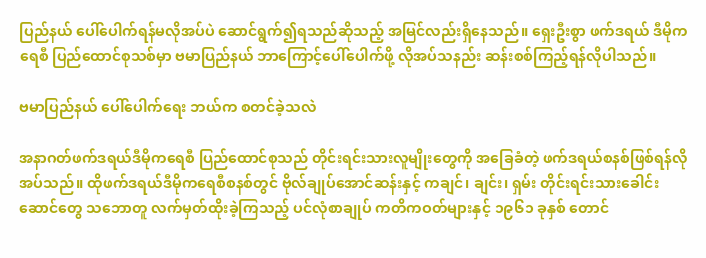ပြည်နယ် ပေါ်ပေါက်ရန်မလိုအပ်ပဲ ဆောင်ရွက်၍ရသည်ဆိုသည့် အမြင်လည်းရှိနေသည်။ ရှေးဦးစွာ ဖက်ဒရယ် ဒီမိုကရေစီ ပြည်ထောင်စုသစ်မှာ ဗမာပြည်နယ် ဘာကြောင့်ပေါ်ပေါက်ဖို့ လိုအပ်သနည်း ဆန်းစစ်ကြည့်ရန်လိုပါသည်။

ဗမာပြည်နယ် ပေါ်ပေါက်ရေး ဘယ်က စတင်ခဲ့သလဲ

အနာဂတ်ဖက်ဒရယ်ဒီမိုကရေစီ ပြည်ထောင်စုသည် တိုင်းရင်းသားလူမျိုးတွေကို အခြေခံတဲ့ ဖက်ဒရယ်စနစ်ဖြစ်ရန်လိုအပ်သည်။ ထိုဖက်ဒရယ်ဒီမိုကရေစီစနစ်တွင် ဗိုလ်ချုပ်အောင်ဆန်းနှင့် ကချင်၊ ချင်း၊ ရှမ်း တိုင်းရင်းသားခေါင်းဆောင်တွေ သဘောတူ လက်မှတ်ထိုးခဲ့ကြသည့် ပင်လုံစာချုပ် ကတိကဝတ်များနှင့် ၁၉၆၁ ခုနှစ် တောင်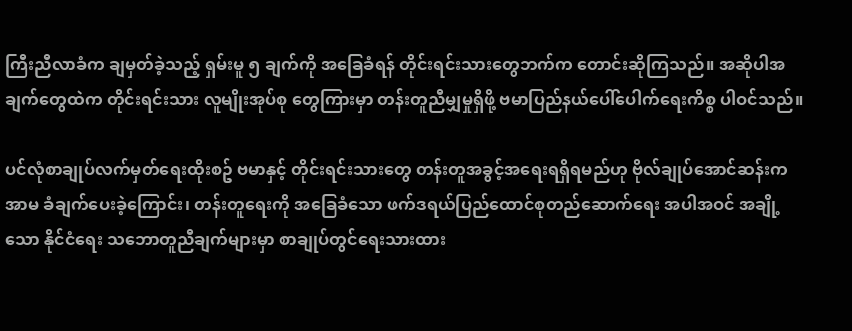ကြီးညီလာခံက ချမှတ်ခဲ့သည့် ရှမ်းမူ ၅ ချက်ကို အခြေခံရန် တိုင်းရင်းသားတွေဘက်က တောင်းဆိုကြသည်။ အဆိုပါအချက်တွေထဲက တိုင်းရင်းသား လူမျိုးအုပ်စု တွေကြားမှာ တန်းတူညီမျှမှုရှိဖို့ ဗမာပြည်နယ်ပေါ်ပေါက်ရေးကိစ္စ ပါဝင်သည်။

ပင်လုံစာချုပ်လက်မှတ်ရေးထိုးစဥ် ဗမာနှင့် တိုင်းရင်းသားတွေ တန်းတူအခွင့်အရေးရရှိရမည်ဟု ဗိုလ်ချုပ်အောင်ဆန်းက အာမ ခံချက်ပေးခဲ့ကြောင်း၊ တန်းတူရေးကို အခြေခံသော ဖက်ဒရယ်ပြည်ထောင်စုတည်ဆောက်ရေး အပါအဝင် အချို့ သော နိုင်ငံရေး သဘောတူညီချက်များမှာ စာချုပ်တွင်ရေးသားထား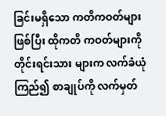ခြင်းမရှိသော ကတိကဝတ်များဖြစ်ပြီး ထိုကတိ ကဝတ်များကို တိုင်းရင်းသား များက လက်ခံယုံကြည်၍ စာချုပ်ကို လက်မှတ်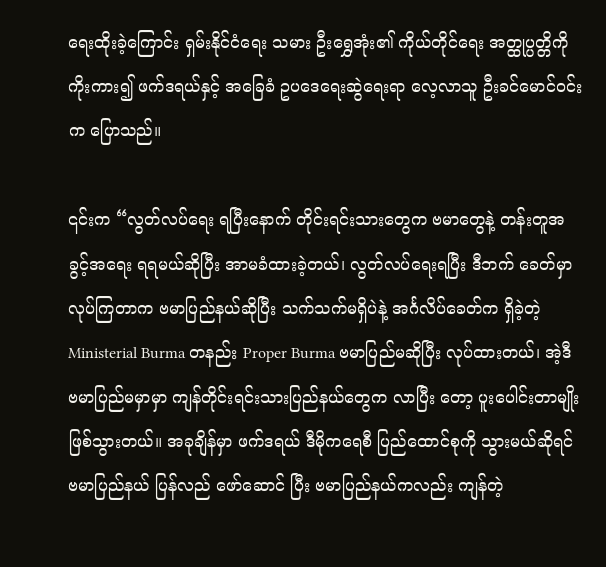ရေးထိုးခဲ့ကြောင်း ရှမ်းနိုင်ငံရေး သမား ဦးရွှေအုံး၏ ကိုယ်တိုင်ရေး အတ္ထုပ္ပတ္တိကို ကိုးကား၍ ဖက်ဒရယ်နှင့် အခြေခံ ဥပဒေရေးဆွဲရေးရာ လေ့လာသူ ဦးခင်မောင်ဝင်းက ပြောသည်။

၎င်းက “လွတ်လပ်ရေး ရပြီးနောက် တိုင်းရင်းသားတွေက ဗမာတွေနဲ့ တန်းတူအခွင့်အရေး ရရမယ်ဆိုပြီး အာမခံထားခဲ့တယ်၊ လွတ်လပ်ရေးရပြီး ဒီဘက် ခေတ်မှာ လုပ်ကြတာက ဗမာပြည်နယ်ဆိုပြီး သက်သက်မရှိပဲနဲ့ အင်္ဂလိပ်ခေတ်က ရှိခဲ့တဲ့ Ministerial Burma တနည်း Proper Burma ဗမာပြည်မဆိုပြီး လုပ်ထားတယ်၊ အဲ့ဒီ ဗမာပြည်မမှာမှာ ကျန်တိုင်းရင်းသားပြည်နယ်တွေက လာပြီး တော့ ပူးပေါင်းတာမျိုးဖြစ်သွားတယ်။ အခုချိန်မှာ ဖက်ဒရယ် ဒီမိုကရေစီ ပြည်ထောင်စုကို သွားမယ်ဆိုရင် ဗမာပြည်နယ် ပြန်လည် ဖော်ဆောင် ပြီး ဗမာပြည်နယ်ကလည်း ကျန်တဲ့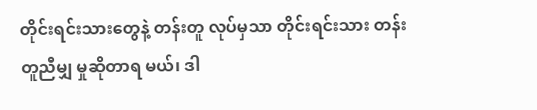တိုင်းရင်းသားတွေနဲ့ တန်းတူ လုပ်မှသာ တိုင်းရင်းသား တန်းတူညီမျှ မှုဆိုတာရ မယ်၊ ဒါ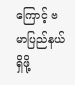ကြောင့် ဗမာပြည်နယ်ရှိဖို့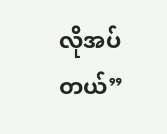လိုအပ်တယ်”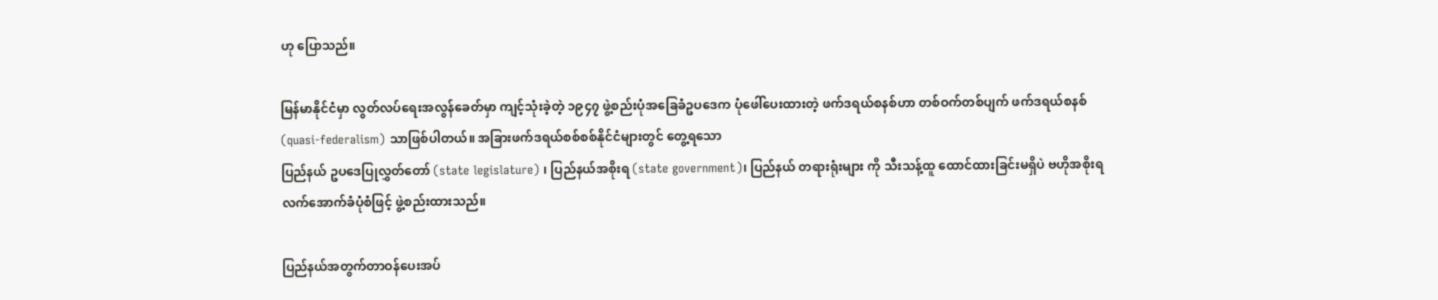ဟု ပြောသည်။

မြန်မာနိုင်ငံမှာ လွတ်လပ်ရေးအလွန်ခေတ်မှာ ကျင့်သုံးခဲ့တဲ့ ၁၉၄၇ ဖွဲ့စည်းပုံအခြေခံဥပဒေက ပုံဖေါ်ပေးထားတဲ့ ဖက်ဒရယ်စနစ်ဟာ တစ်ဝက်တစ်ပျက် ဖက်ဒရယ်စနစ် (quasi-federalism) သာဖြစ်ပါတယ်။ အခြားဖက်ဒရယ်စစ်စစ်နိုင်ငံများတွင် တွေ့ရသော
ပြည်နယ် ဥပဒေပြုလွှတ်တော် (state legislature) ၊ ပြည်နယ်အစိုးရ (state government)၊ ပြည်နယ် တရားရုံးများ ကို သီးသန့်ထူ ထောင်ထားခြင်းမရှိပဲ ဗဟိုအစိုးရ လက်အောက်ခံပုံစံဖြင့် ဖွဲ့စည်းထားသည်။

ပြည်နယ်အတွက်တာဝန်ပေးအပ်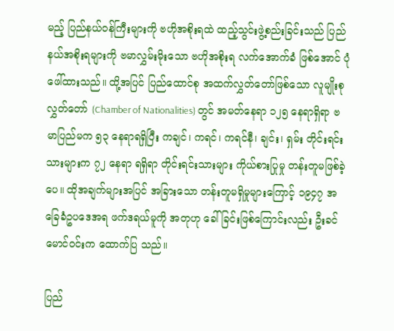မည့် ပြည်နယ်ဝန်ကြီးများကို ဗဟိုအစိုးရထဲ ထည့်သွင်းဖွဲ့စည်းခြင်းသည် ပြည်နယ်အစိုးရများကို ဗမာလွှမ်းမိုးသော ဗဟိုအစိုးရ လက်အောက်ခံ ဖြစ်အောင် ပုံဖေါ်ထားသည်။ ထို့အပြင် ပြည်ထောင်စု အထက်လွှတ်တော်ဖြစ်သော လူမျိုးစုလွှတ်တော် (Chamber of Nationalities) တွင် အမတ်နေရာ ၁၂၅ နေရာရှိရာ ဗမာပြည်မက ၅၃ နေရာရရှိပြီး ကချင်၊ ကရင်၊ ကရင်နီ၊ ချင်း၊ ရှမ်း တိုင်းရင်း သားများက ၇၂ နေရာ ရရှိရာ တိုင်းရင်းသားများ ကိုယ်စားပြုမှု တန်းတူမဖြစ်ခဲ့ပေ။ ထိုအချက်များအပြင် အခြားသော တန်းတူမရှိမှုများကြောင့် ၁၉၄၇ အခြေခံဥပဒေအရ ဖက်ဒရယ်မူကို အတုဟု ခေါ်ခြင်းဖြစ်ကြောင်းလည်း ဦးခင်မောင်ဝင်းက ထောက်ပြ သည်။

ပြည်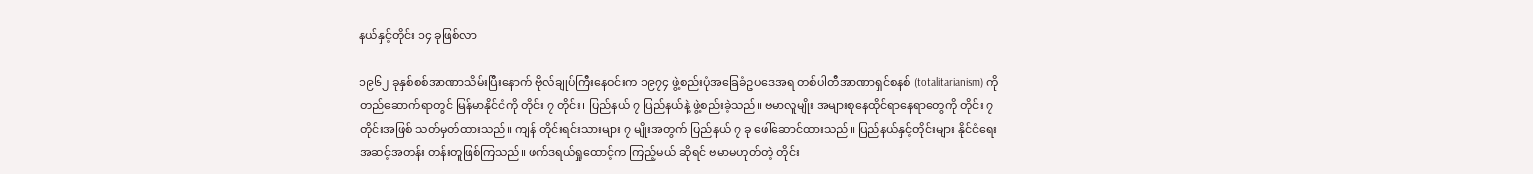နယ်နှင့်တိုင်း ၁၄ ခုဖြစ်လာ

၁၉၆၂ ခုနှစ်စစ်အာဏာသိမ်းပြီးနောက် ဗိုလ်ချုပ်ကြီးနေဝင်းက ၁၉၇၄ ဖွဲ့စည်းပုံအခြေခံဥပဒေအရ တစ်ပါတီအာဏာရှင်စနစ် (totalitarianism) ကိုတည်ဆောက်ရာတွင် မြန်မာနိုင်ငံကို တိုင်း ၇ တိုင်း၊ ပြည်နယ် ၇ ပြည်နယ်နဲ့ ဖွဲ့စည်းခဲ့သည်။ ဗမာလူမျိုး အများစုနေထိုင်ရာနေရာတွေကို တိုင်း ၇ တိုင်းအဖြစ် သတ်မှတ်ထားသည်။ ကျန် တိုင်းရင်းသားများ ၇ မျိုးအတွက် ပြည်နယ် ၇ ခု ဖေါ်ဆောင်ထားသည်။ ပြည်နယ်နှင့်တိုင်းများ နိုင်ငံရေးအဆင့်အတန်း တန်းတူဖြစ်ကြသည်။ ဖက်ဒရယ်ရှုထောင့်က ကြည့်မယ် ဆိုရင် ဗမာမဟုတ်တဲ့ တိုင်း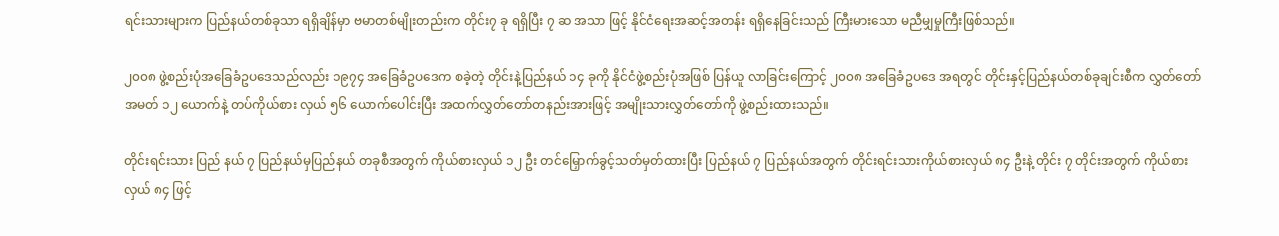ရင်းသားများက ပြည်နယ်တစ်ခုသာ ရရှိချိန်မှာ ဗမာတစ်မျိုးတည်းက တိုင်း၇ ခု ရရှိပြီး ၇ ဆ အသာ ဖြင့် နိုင်ငံရေးအဆင့်အတန်း ရရှိနေခြင်းသည် ကြီးမားသော မညီမျှမှုကြီးဖြစ်သည်။

၂၀၀၈ ဖွဲ့စည်းပုံအခြေခံဥပဒေသည်လည်း ၁၉၇၄ အခြေခံဥပဒေက စခဲ့တဲ့ တိုင်းနဲ့ပြည်နယ် ၁၄ ခုကို နိုင်ငံဖွဲ့စည်းပုံအဖြစ် ပြန်ယူ လာခြင်းကြောင့် ၂၀၀၈ အခြေခံဥပဒေ အရတွင် တိုင်းနှင့်ပြည်နယ်တစ်ခုချင်းစီက လွှတ်တော်အမတ် ၁၂ ယောက်နဲ့ တပ်ကိုယ်စား လှယ် ၅၆ ယောက်ပေါင်းပြီး အထက်လွှတ်တော်တနည်းအားဖြင့် အမျိုးသားလွှတ်တော်ကို ဖွဲ့စည်းထားသည်။

တိုင်းရင်းသား ပြည် နယ် ၇ ပြည်နယ်မှပြည်နယ် တခုစီအတွက် ကိုယ်စားလှယ် ၁၂ ဦး တင်မြှောက်ခွင့်သတ်မှတ်ထားပြီး ပြည်နယ် ၇ ပြည်နယ်အတွက် တိုင်းရင်းသားကိုယ်စားလှယ် ၈၄ ဦးနဲ့ တိုင်း ၇ တိုင်းအတွက် ကိုယ်စားလှယ် ၈၄ ဖြင့်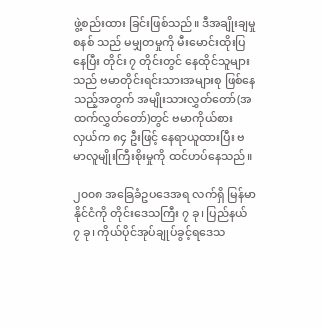ဖွဲ့စည်းထား ခြင်းဖြစ်သည်။ ဒီအချိုးချမှု စနစ် သည် မမျှတမှုကို မီးမောင်းထိုးပြနေပြီး တိုင်း ၇ တိုင်းတွင် နေထိုင်သူများသည် ဗမာတိုင်းရင်းသားအများစု ဖြစ်နေသည့်အတွက် အမျိုးသားလွှတ်တော်(အထက်လွှတ်တော်)တွင် ဗမာကိုယ်စားလှယ်က ၈၄ ဦးဖြင့် နေရာယူထားပြီး ဗမာလူမျိုးကြီးစိုးမှုကို ထင်ဟပ်နေသည်။

၂၀၀၈ အခြေခံဥပဒေအရ လက်ရှိ မြန်မာနိုင်ငံကို တိုင်းဒေသကြီး ၇ ခု၊ ပြည်နယ် ၇ ခု၊ ကိုယ်ပိုင်အုပ်ချုပ်ခွင့်ရဒေသ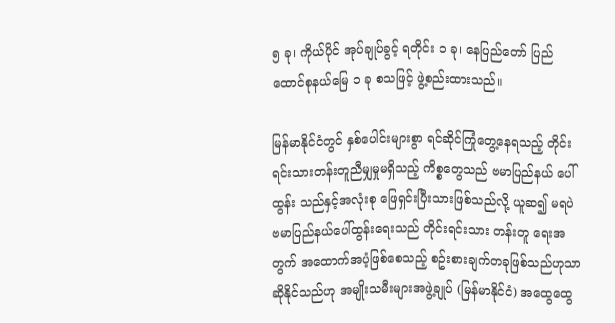၅ ခု၊ ကိုယ်ပိုင် အုပ်ချုပ်ခွင့် ရတိုင်း ၁ ခု၊ နေပြည်တော် ပြည်ထောင်စုနယ်မြေ ၁ ခု စသဖြင့် ဖွဲ့စည်းထားသည်။

မြန်မာနိုင်ငံတွင် နှစ်ပေါင်းများစွာ ရင်ဆိုင်ကြုံတွေ့နေရသည့် တိုင်းရင်းသားတန်းတူညီမျှမှုမရှိသည့် ကိစ္စတွေသည် ဗမာပြည်နယ် ပေါ်ထွန်း သည်နှင့်အလုံးစု ဖြေရှင်းပြီးသားဖြစ်သည်လို့ ယူဆ၍ မရပဲ ဗမာပြည်နယ်ပေါ်ထွန်းရေးသည် တိုင်းရင်းသား တန်းတူ ရေးအတွက် အထောက်အပံ့ဖြစ်စေသည့် စဥ်းစားချက်တခုဖြစ်သည်ဟုသာ ဆိုနိုင်သည်ဟု အမျိုးသမီးများအဖွဲ့ချုပ် (မြန်မာနိုင်ငံ) အထွေထွေ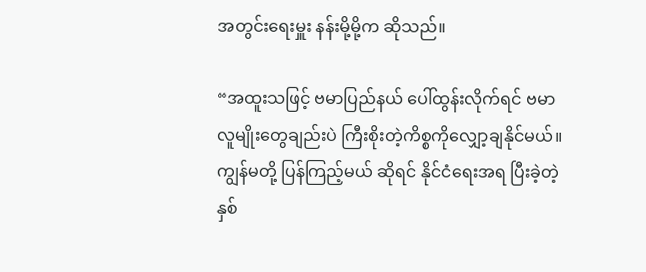အတွင်းရေးမှူး နန်းမို့မို့က ဆိုသည်။

“အထူးသဖြင့် ဗမာပြည်နယ် ပေါ်ထွန်းလိုက်ရင် ဗမာလူမျိုးတွေချည်းပဲ ကြီးစိုးတဲ့ကိစ္စကိုလျှော့ချနိုင်မယ်။ ကျွန်မတို့ ပြန်ကြည့်မယ် ဆိုရင် နိုင်ငံရေးအရ ပြီးခဲ့တဲ့ နှစ်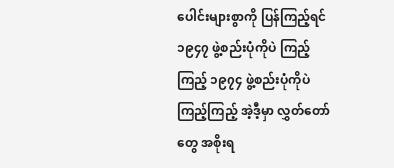ပေါင်းများစွာကို ပြန်ကြည့်ရင် ၁၉၄၇ ဖွဲ့စည်းပုံကိုပဲ ကြည့်ကြည့် ၁၉၇၄ ဖွဲ့စည်းပုံကိုပဲကြည့်ကြည့် အဲ့ဒီ့မှာ လွှတ်တော်တွေ အစိုးရ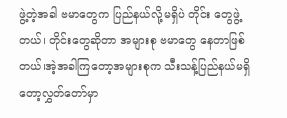ဖွဲ့တဲ့အခါ ဗမာတွေက ပြည်နယ်လို့မရှိပဲ တိုင်း တွေဖွဲ့တယ်၊ တိုင်းတွေဆိုတာ အများစု ဗမာတွေ နေတာဖြစ်တယ်၊အဲ့အခါကြတော့အများစုက သီးသန့်ပြည်နယ်မရှိတော့လွှတ်တော်မှာ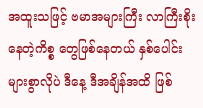အထူးသဖြင့် ဗမာအများကြီး လာကြီးစိုး နေတဲ့ကိစ္စ တွေဖြစ်နေတယ် နှစ်ပေါင်းများစွာလိုပဲ ဒီနေ့ ဒီအချိန်အထိ ဖြစ်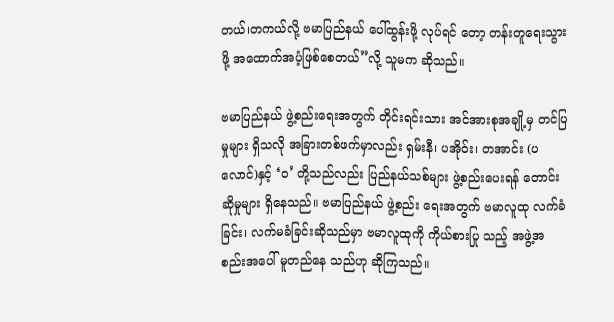တယ်၊တကယ်လို့ ဗမာပြည်နယ် ပေါ်ထွန်းဖို့ လုပ်ရင် တော့ တန်းတူရေးသွားဖို့ အထောက်အပံ့ဖြစ်စေတယ်”လို့ သူမက ဆိုသည်။

ဗမာပြည်နယ် ဖွဲ့စည်းရေးအတွက် တိုင်းရင်းသား အင်အားစုအချို့မှ တင်ပြမှုများ ရှိသလို အခြားတစ်ဖက်မှာလည်း ရှမ်းနီ၊ ပအိုဝ်း၊ တအာင်း (ပလောင်)နှင့် ‘ဝ’ တို့သည်လည်း ပြည်နယ်သစ်များ ဖွဲ့စည်း‌‌‌ပေးရန် တောင်းဆိုမှုများ ရှိနေသည်။ ဗမာပြည်နယ် ဖွဲ့စည်း ရေးအတွက် ဗမာလူထု လက်ခံခြင်း၊ လက်မခံခြင်းဆိုသည်မှာ ဗမာလူထုကို ကိုယ်စားပြု သည့် အဖွဲ့အစည်းအပေါ် မူတည်နေ သည်ဟု ဆိုကြသည်။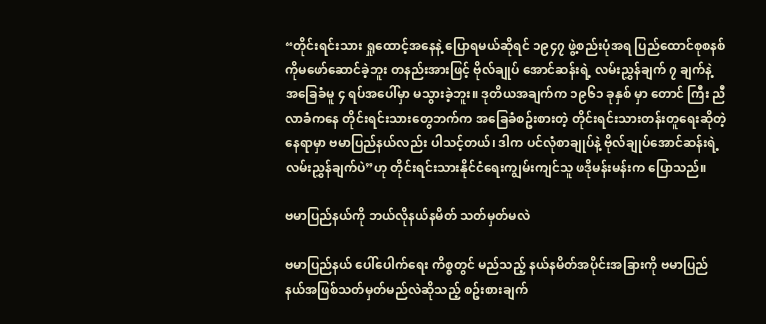“တိုင်းရင်းသား ရှုထောင့်အနေနဲ့ ပြောရမယ်ဆိုရင် ၁၉၄၇ ဖွဲ့စည်းပုံအရ ပြည်ထောင်စုစနစ်ကိုမဖော်ဆောင်ခဲ့ဘူး တနည်းအားဖြင့် ဗိုလ်ချုပ် အောင်ဆန်းရဲ့ လမ်းညွှန်ချက် ၇ ချက်နဲ့ အခြေခံမူ ၄ ရပ်အပေါ်မှာ မသွားခဲ့ဘူး။ ဒုတိယအချက်က ၁၉၆၁ ခုနှစ် မှာ တောင် ကြီး ညီလာခံကနေ တိုင်းရင်းသားတွေဘက်က အခြေခံစဥ်းစားတဲ့ တိုင်းရင်းသားတန်းတူရေးဆိုတဲ့နေရာမှာ ဗမာပြည်နယ်လည်း ပါသင့်တယ်၊ ဒါက ပင်လုံစာချုပ်နဲ့ ဗိုလ်ချုပ်အောင်ဆန်းရဲ့ လမ်းညွှန်ချက်ပဲ”ဟု တိုင်းရင်းသားနိုင်ငံရေးကျွမ်းကျင်သူ ဖဒိုမန်းမန်းက ပြောသည်။

ဗမာပြည်နယ်ကို ဘယ်လိုနယ်နမိတ် သတ်မှတ်မလဲ

ဗမာပြည်နယ် ပေါ်ပေါက်ရေး ကိစ္စတွင် မည်သည့် နယ်နမိတ်အပိုင်းအခြားကို ဗမာပြည်နယ်အဖြစ်သတ်မှတ်မည်လဲဆိုသည့် စဥ်းစားချက်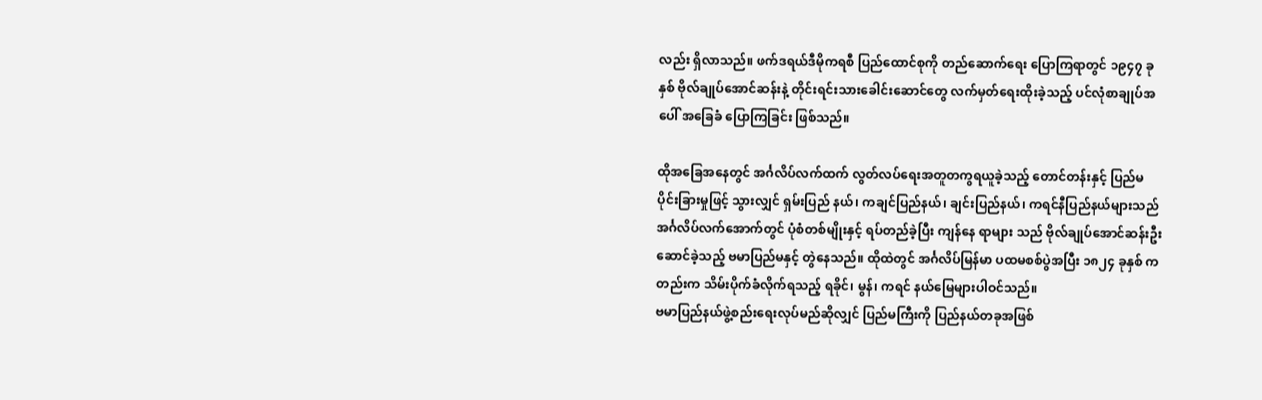လည်း ရှိလာသည်။ ဖက်ဒရယ်ဒီမိုကရစီ ပြည်ထောင်စုကို တည်ဆောက်ရေး ပြောကြရာတွင် ၁၉၄၇ ခုနှစ် ဗိုလ်ချုပ်အောင်ဆန်းနဲ့ တိုင်းရင်းသားခေါင်းဆောင်တွေ လက်မှတ်ရေးထိုးခဲ့သည့် ပင်လုံစာချုပ်အပေါ် အခြေခံ ပြောကြခြင်း ဖြစ်သည်။

ထိုအခြေအနေတွင် အင်္ဂလိပ်လက်ထက် လွတ်လပ်ရေးအတူတကွရယူခဲ့သည့် တောင်တန်းနှင့် ပြည်မ ပိုင်းခြားမှုဖြင့် သွားလျှင် ရှမ်းပြည် နယ်၊ ကချင်ပြည်နယ်၊ ချင်းပြည်နယ်၊ ကရင်နီပြည်နယ်များသည် အင်္ဂလိပ်လက်အောက်တွင် ပုံစံတစ်မျိုးနှင့် ရပ်တည်ခဲ့ပြီး ကျန်နေ ရာများ သည် ဗိုလ်ချုပ်အောင်ဆန်းဦးဆောင်ခဲ့သည့် ဗမာပြည်မနှင့် တွဲနေသည်။ ထိုထဲတွင် အင်္ဂလိပ်မြန်မာ ပထမစစ်ပွဲအပြီး ၁၈၂၄ ခုနှစ် ကတည်းက သိမ်းပိုက်ခံလိုက်ရသည့် ရခိုင်၊ မွန်၊ ကရင် နယ်မြေများပါဝင်သည်။
ဗမာပြည်နယ်ဖွဲ့စည်းရေးလုပ်မည်ဆိုလျှင် ပြည်မကြီးကို ပြည်နယ်တခုအဖြစ်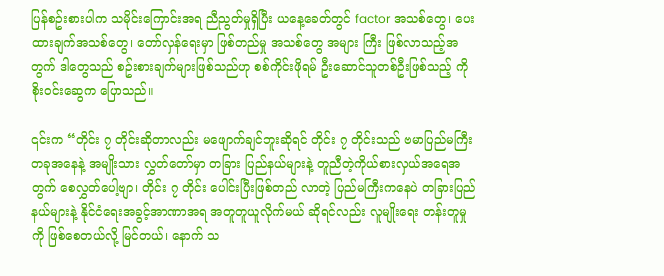ပြန်စဥ်းစားပါက သမိုင်းကြောင်းအရ ညီညွတ်မှုရှိပြီး ယနေ့ခေတ်တွင် factor အသစ်တွေ၊ ပေးထားချက်အသစ်တွေ၊ တော်လှန်ရေးမှာ ဖြစ်တည်မှု အသစ်တွေ အများ ကြီး ဖြစ်လာသည့်အတွက် ဒါတွေသည် စဥ်းစားချက်များဖြစ်သည်ဟု စစ်ကိုင်းဖိုရမ် ဦးဆောင်သူတစ်ဦးဖြစ်သည့် ကိုစိုးဝင်းဆွေက ပြောသည်။

၎င်းက “တိုင်း ၇ တိုင်းဆိုတာလည်း မဖျောက်ချင်ဘူးဆိုရင် တိုင်း ၇ တိုင်းသည် ဗမာပြည်မကြီး တခုအနေနဲ့ အမျိုးသား လွှတ်တော်မှာ တခြား ပြည်နယ်များနဲ့ တူညီတဲ့ကိုယ်စားလှယ်အရေအတွက် စေလွှတ်ပေါ့ဗျာ၊ တိုင်း ၇ တိုင်း ပေါင်းပြီးဖြစ်တည် လာတဲ့ ပြည်မကြီးကနေပဲ တခြားပြည်နယ်များနဲ့ နိုင်ငံရေးအခွင့်အာဏာအရ အတူတူယူလိုက်မယ် ဆိုရင်လည်း လူမျိုးရေး တန်းတူမှုကို ဖြစ်စေတယ်လို့ မြင်တယ်၊ နောက် သ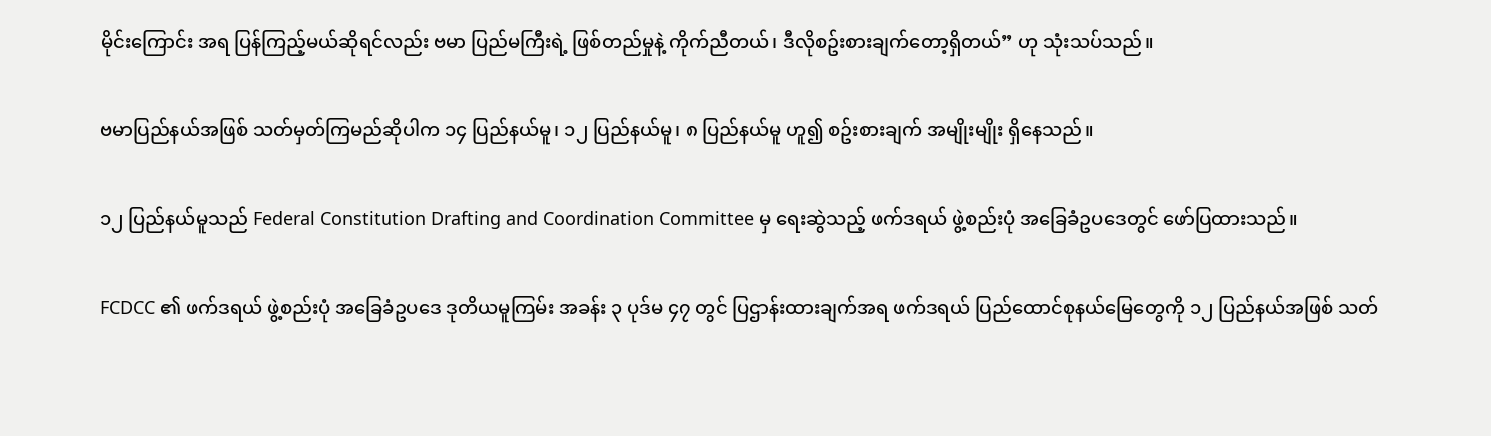မိုင်းကြောင်း အရ ပြန်ကြည့်မယ်ဆိုရင်လည်း ဗမာ ပြည်မကြီးရဲ့ ဖြစ်တည်မှုနဲ့ ကိုက်ညီတယ်၊ ဒီလိုစဥ်းစားချက်တော့ရှိတယ်” ဟု သုံးသပ်သည်။

ဗမာပြည်နယ်အဖြစ် သတ်မှတ်ကြမည်ဆိုပါက ၁၄ ပြည်နယ်မူ၊ ၁၂ ပြည်နယ်မူ၊ ၈ ပြည်နယ်မူ ဟူ၍ စဥ်းစားချက် အမျိုးမျိုး ရှိနေသည်။

၁၂ ပြည်နယ်မူသည် Federal Constitution Drafting and Coordination Committee မှ ရေးဆွဲသည့် ဖက်ဒရယ် ဖွဲ့စည်းပုံ အခြေခံဥပဒေတွင် ဖော်ပြထားသည်။

FCDCC ၏ ဖက်ဒရယ် ဖွဲ့စည်းပုံ အခြေခံဥပဒေ ဒုတိယမူကြမ်း အခန်း ၃ ပုဒ်မ ၄၇ တွင် ပြဌာန်းထားချက်အရ ဖက်ဒရယ် ပြည်ထောင်စုနယ်မြေတွေကို ၁၂ ပြည်နယ်အဖြစ် သတ်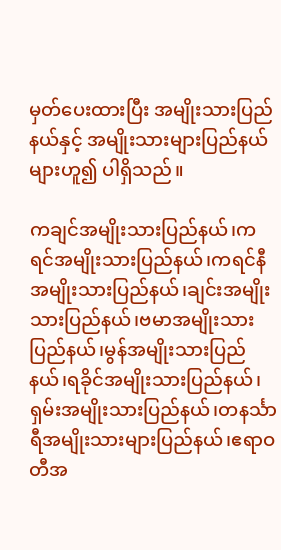မှတ်ပေးထားပြီး အမျိုးသားပြည်နယ်နှင့် အမျိုးသားများပြည်နယ်များဟူ၍ ပါရှိသည်။

ကချင်အမျိုးသားပြည်နယ်၊ကရင်အမျိုးသားပြည်နယ်၊ကရင်နီအမျိုးသားပြည်နယ်၊ချင်းအမျိုးသားပြည်နယ်၊ဗမာအမျိုးသားပြည်နယ်၊မွန်အမျိုးသားပြည်နယ်၊ရခိုင်အမျိုးသားပြည်နယ်၊ရှမ်းအမျိုးသားပြည်နယ်၊တနင်္သာရီအမျိုးသားများပြည်နယ်၊ဧရာဝတီအ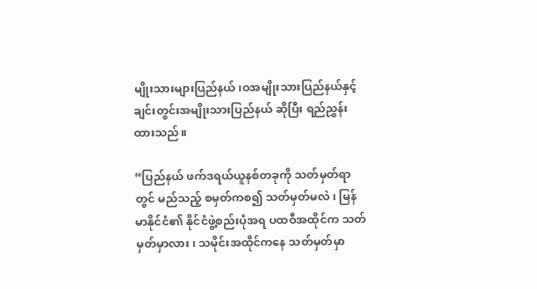မျိုးသားများပြည်နယ်၊ဝအမျိုးသားပြည်နယ်နှင့် ချင်းတွင်းအမျိုးသားပြည်နယ် ဆိုပြီး ရည်ညွှန်းထားသည်။

“ပြည်နယ် ဖက်ဒရယ်ယူနစ်တခုကို သတ်မှတ်ရာတွင် မည်သည့် စမှတ်ကစ၍ သတ်မှတ်မလဲ၊ မြန်မာနိုင်ငံ၏ နိုင်ငံဖွဲ့စည်းပုံအရ ပထဝီအထိုင်က သတ်မှတ်မှာလား၊ သမိုင်းအထိုင်ကနေ သတ်မှတ်မှာ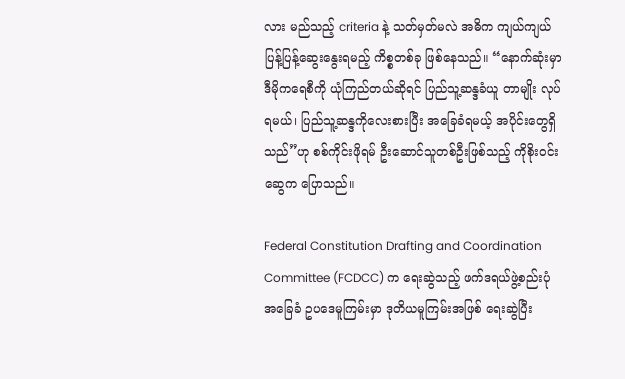လား မည်သည့် criteria နဲ့ သတ်မှတ်မလဲ အဓိက ကျယ်ကျယ်ပြန့်ပြန့်ဆွေးနွေးရမည့် ကိစ္စတစ်ခု ဖြစ်နေသည်။ “နောက်ဆုံးမှာ ဒီမိုကရေစီကို ယုံကြည်တယ်ဆိုရင် ပြည်သူ့ဆန္ဒခံယူ တာမျိုး လုပ်ရမယ်၊ ပြည်သူ့ဆန္ဒကိုလေးစားပြီး အခြေခံရမယ့် အပိုင်းတွေရှိသည်”ဟု စစ်ကိုင်းဖိုရမ် ဦးဆောင်သူတစ်ဦးဖြစ်သည့် ကိုစိုးဝင်းဆွေက ပြောသည်။

Federal Constitution Drafting and Coordination Committee (FCDCC) က ရေးဆွဲသည့် ဖက်ဒရယ်ဖွဲ့စည်းပုံအခြေခံ ဥပဒေမူကြမ်းမှာ ဒုတိယမူကြမ်းအဖြစ် ရေးဆွဲပြီး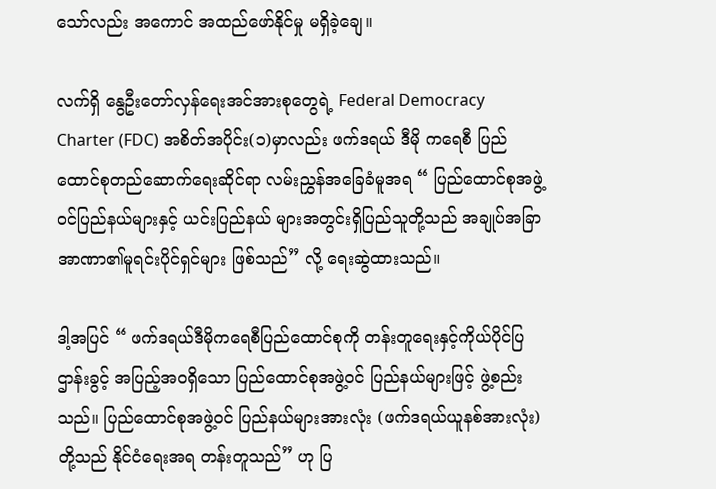သော်လည်း အကောင် အထည်ဖော်နိုင်မှု မရှိခဲ့ချေ။

လက်ရှိ‌ နွေဦးတော်လှန်ရေးအင်အားစုတွေရဲ့ Federal Democracy Charter (FDC) အစိတ်အပိုင်း(၁)မှာလည်း ဖက်ဒရယ် ဒီမို ကရေစီ ပြည်ထောင်စုတည်ဆောက်ရေးဆိုင်ရာ လမ်းညွှန်အခြေခံမူအရ “ ပြည်ထောင်စုအဖွဲ့၀င်ပြည်နယ်များနှင့် ယင်းပြည်နယ် များအတွင်းရှိပြည်သူတို့သည် အချုပ်အခြာအာဏာ၏မူရင်းပိုင်ရှင်များ ဖြစ်သည်” လို့ ရေးဆွဲထားသည်။

ဒါ့အပြင် “ ဖက်ဒရယ်ဒီမိုကရေစီပြည်ထောင်စုကို တန်းတူရေးနှင့်ကိုယ်ပိုင်ပြဌာန်းခွင့် အပြည့်အ၀ရှိသော ပြည်ထောင်စုအဖွဲ့၀င် ပြည်နယ်များဖြင့် ဖွဲ့စည်းသည်။ ပြည်ထောင်စုအဖွဲ့၀င် ပြည်နယ်များအားလုံး (ဖက်ဒရယ်ယူနစ်အားလုံး)တို့သည် နိုင်ငံရေးအရ တန်းတူသည်” ဟု ပြ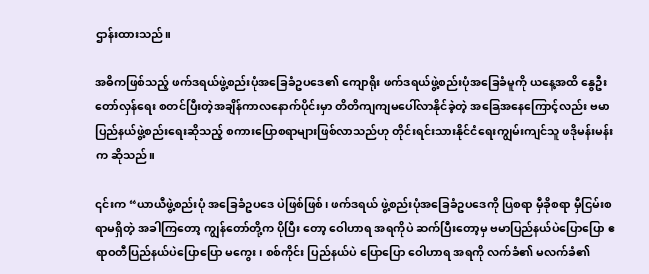ဌာန်းထားသည်။

အဓိကဖြစ်သည့် ဖက်ဒရယ်ဖွဲ့စည်းပုံအခြေခံဥပဒေ၏ ကျောရိုး ဖက်ဒရယ်ဖွဲ့စည်းပုံအခြေခံမူကို ယနေ့အထိ နွေဦးတော်လှန်ရေး စတင်ပြီးတဲ့အချိန်ကာလနောက်ပိုင်းမှာ တိတိကျကျမပေါ်လာနိုင်ခဲ့တဲ့ အခြေအနေကြောင့်လည်း ဗမာပြည်နယ်ဖွဲ့စည်းရေးဆိုသည့် စကားပြောစရာများဖြစ်လာသည်ဟု တိုင်းရင်းသားနိုင်ငံရေးကျွမ်းကျင်သူ ဖဒိုမန်းမန်းက ဆိုသည်။

၎င်းက “ယာယီဖွဲ့စည်းပုံ အခြေခံဥပဒေ ပဲဖြစ်ဖြစ်၊ ဖက်ဒရယ် ဖွဲ့စည်းပုံအခြေခံဥပဒေကို ပြစရာ မှီခိုစရာ မှီငြမ်းစရာမရှိတဲ့ အခါကြတော့ ကျွန်တော်တို့က ပိုပြီး တော့ ဝေါဟာရ အရကိုပဲ ဆက်ပြီးတော့မှ ဗမာပြည်နယ်ပဲပြောပြော ဧရာဝတီပြည်နယ်ပဲပြောပြော မကွေး၊ စစ်ကိုင်း ပြည်နယ်ပဲ ပြောပြော ဝေါဟာရ အရကို လက်ခံ၏ မလက်ခံ၏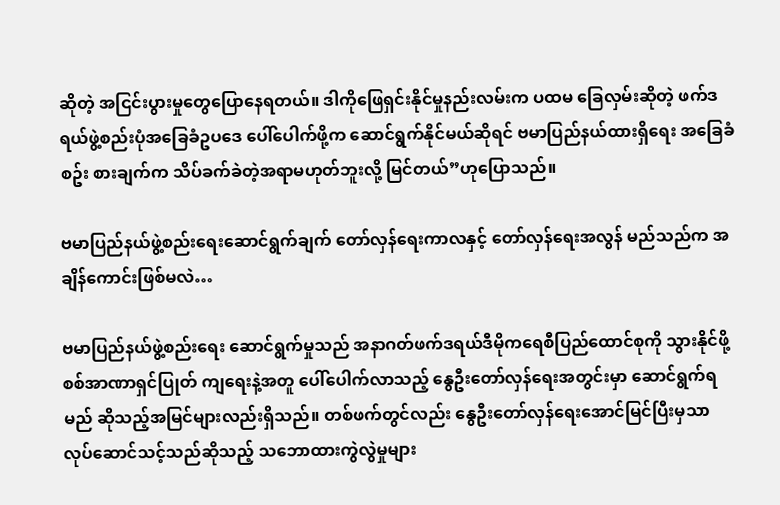ဆိုတဲ့ အငြင်းပွားမှုတွေပြောနေရတယ်။ ဒါကိုဖြေရှင်းနိုင်မှုနည်းလမ်းက ပထမ ခြေလှမ်းဆိုတဲ့ ဖက်ဒရယ်ဖွဲ့စည်းပုံအခြေခံဥပဒေ ပေါ်ပေါက်ဖို့က ဆောင်ရွက်နိုင်မယ်ဆိုရင် ဗမာပြည်နယ်ထားရှိရေး အခြေခံ စဥ်း စားချက်က သိပ်ခက်ခဲတဲ့အရာမဟုတ်ဘူးလို့ မြင်တယ်”ဟုပြောသည်။

ဗမာပြည်နယ်ဖွဲ့စည်းရေးဆောင်ရွက်ချက် တော်လှန်ရေးကာလနှင့် တော်လှန်ရေးအလွန် မည်သည်က အချိန်ကောင်းဖြစ်မလဲ…

ဗမာပြည်နယ်ဖွဲ့စည်းရေး ဆောင်ရွက်မှုသည် အနာဂတ်ဖက်ဒရယ်ဒီမိုကရေစီပြည်ထောင်စုကို သွားနိုင်ဖို့ စစ်အာဏာရှင်ပြုတ် ကျရေးနဲ့အတူ ပေါ်ပေါက်လာသည့် နွေဦးတော်လှန်ရေးအတွင်းမှာ ဆောင်ရွက်ရမည် ဆိုသည့်အမြင်များလည်းရှိသည်။ တစ်ဖက်တွင်လည်း နွေဦးတော်လှန်ရေးအောင်မြင်ပြီးမှသာ လုပ်ဆောင်သင့်သည်ဆိုသည့် သဘောထားကွဲလွဲမှုများ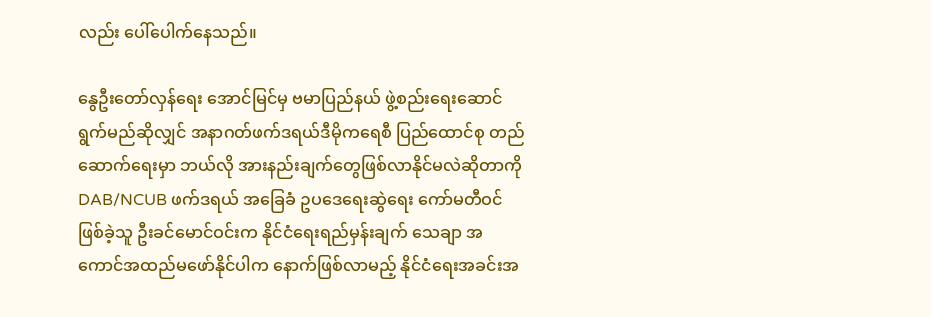လည်း ပေါ်ပေါက်နေသည်။

နွေဦးတော်လှန်ရေး အောင်မြင်မှ ဗမာပြည်နယ် ဖွဲ့စည်းရေးဆောင်ရွက်မည်ဆိုလျှင် အနာဂတ်ဖက်ဒရယ်ဒီမိုကရေစီ ပြည်ထောင်စု တည်ဆောက်ရေးမှာ ဘယ်လို အားနည်းချက်တွေဖြစ်လာနိုင်မလဲဆိုတာကို DAB/NCUB ဖက်ဒရယ် အခြေခံ ဥပဒေရေးဆွဲရေး ကော်မတီဝင်ဖြစ်ခဲ့သူ ဦးခင်မောင်ဝင်းက နိုင်ငံရေးရည်မှန်းချက် သေချာ အကောင်အထည်မဖော်နိုင်ပါက နောက်ဖြစ်လာမည့် နိုင်ငံရေးအခင်းအ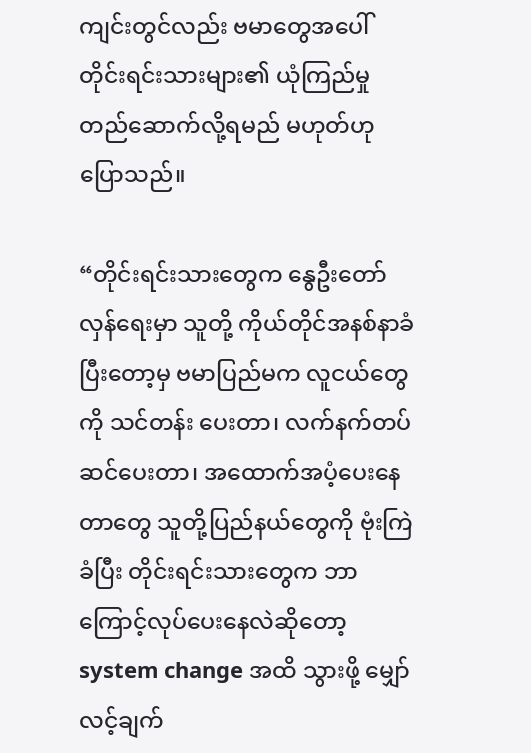ကျင်းတွင်လည်း ဗမာတွေအပေါ် တိုင်းရင်းသားများ၏ ယုံကြည်မှု တည်ဆောက်လို့ရမည် မဟုတ်ဟု ပြောသည်။

“တိုင်းရင်းသားတွေက နွေဦးတော်လှန်ရေးမှာ သူတို့ ကိုယ်တိုင်အနစ်နာခံပြီးတော့မှ ဗမာပြည်မက လူငယ်တွေကို သင်တန်း ပေးတာ၊ လက်နက်တပ်ဆင်ပေးတာ၊ အထောက်အပံ့ပေးနေတာတွေ သူတို့ပြည်နယ်တွေကို ဗုံးကြဲခံပြီး တိုင်းရင်းသားတွေက ဘာကြောင့်လုပ်ပေးနေလဲဆိုတော့ system change အထိ သွားဖို့ မျှော်လင့်ချက်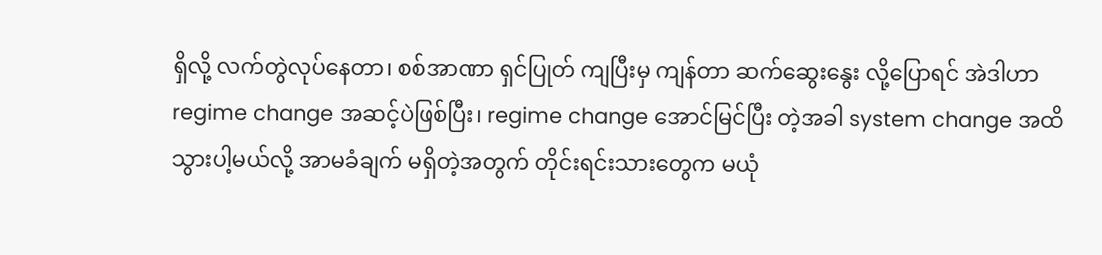ရှိလို့ လက်တွဲလုပ်နေတာ၊ စစ်အာဏာ ရှင်ပြုတ် ကျပြီးမှ ကျန်တာ ဆက်ဆွေးနွေး လို့ပြောရင် အဲဒါဟာ regime change အဆင့်ပဲဖြစ်ပြီး၊ regime change အောင်မြင်ပြီး တဲ့အခါ system change အထိ သွားပါ့မယ်လို့ အာမခံချက် မရှိတဲ့အတွက် တိုင်းရင်းသားတွေက မယုံ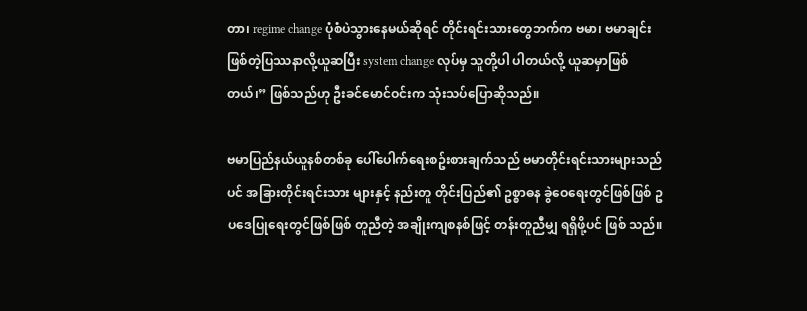တာ၊ regime change ပုံစံပဲသွားနေမယ်ဆိုရင် တိုင်းရင်းသားတွေဘက်က ဗမာ၊ ဗမာချင်းဖြစ်တဲ့ပြဿနာလို့ယူဆပြီး system change လုပ်မှ သူတို့ပါ ပါတယ်လို့ ယူဆမှာဖြစ်တယ်၊” ဖြစ်သည်ဟု ဦးခင်မောင်ဝင်းက သုံးသပ်ပြောဆိုသည်။

ဗမာပြည်နယ်ယူနစ်တစ်ခု ပေါ်ပေါက်ရေးစဥ်းစားချက်သည် ဗမာတိုင်းရင်းသားများသည်ပင် အခြားတိုင်းရင်းသား များနှင့် နည်းတူ တိုင်းပြည်၏ ဥစ္စာဓန ခွဲဝေရေးတွင်ဖြစ်ဖြစ် ဥပဒေပြုရေးတွင်ဖြစ်ဖြစ် တူညီတဲ့ အချိုးကျစနစ်ဖြင့် တန်းတူညီမျှ ရရှိဖို့ပင် ဖြစ် သည်။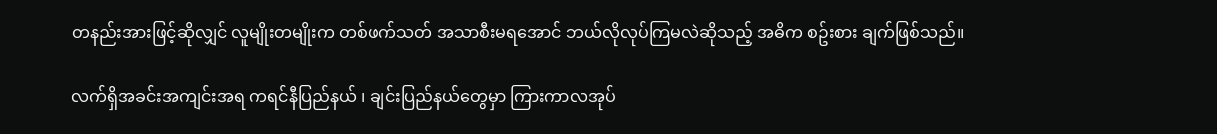တနည်းအားဖြင့်ဆိုလျှင် လူမျိုးတမျိုးက တစ်ဖက်သတ် အသာစီးမရအောင် ဘယ်လိုလုပ်ကြမလဲဆိုသည့် အဓိက စဥ်းစား ချက်ဖြစ်သည်။

လက်ရှိအခင်းအကျင်းအရ ကရင်နီပြည်နယ် ၊ ချင်းပြည်နယ်တွေမှာ ကြားကာလအုပ်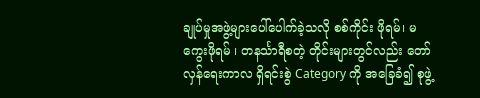ချုပ်မှုအဖွဲ့များပေါ်ပေါက်ခဲ့သလို စစ်ကိုင်း ဖိုရမ်၊ မကွေးဖိုရမ် ၊ တနင်္သာရီစတဲ့ တိုင်းများတွင်လည်း တော်လှန်ရေးကာလ ရှိရင်းစွဲ Category ကို အခြေခံ၍ စုဖွဲ့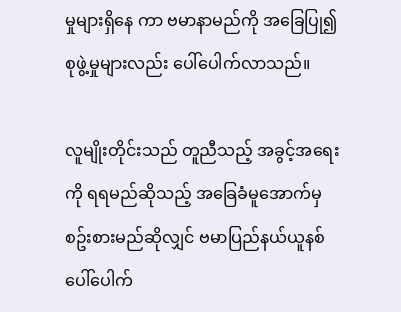မှုများရှိနေ ကာ ဗမာနာမည်ကို အခြေပြု၍စုဖွဲ့မှုများလည်း ပေါ်ပေါက်လာသည်။

လူမျိုးတိုင်းသည် တူညီသည့် အခွင့်အရေးကို ရရမည်ဆိုသည့် အခြေခံမူအောက်မှစဥ်းစားမည်ဆိုလျှင် ဗမာပြည်နယ်ယူနစ် ပေါ်ပေါက်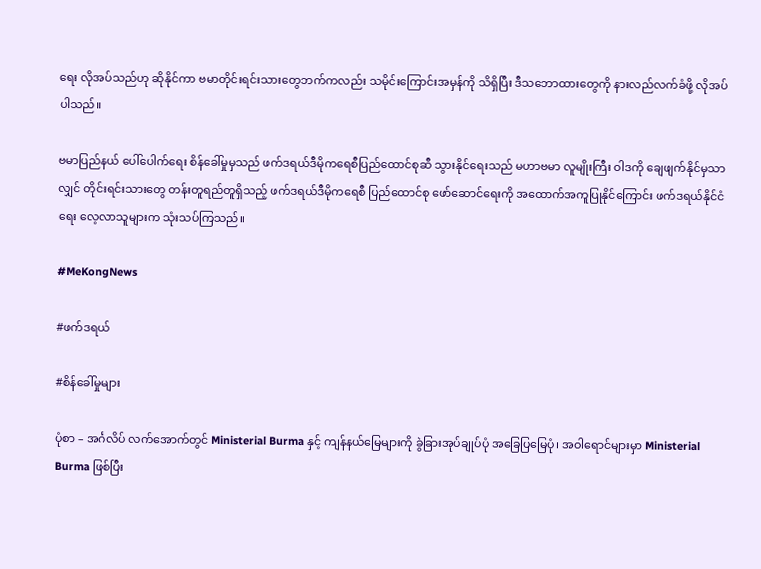ရေး လိုအပ်သည်ဟု ဆိုနိုင်ကာ ဗမာတိုင်းရင်းသားတွေဘက်ကလည်း သမိုင်းကြောင်းအမှန်ကို သိရှိပြီး ဒီသဘောထားတွေကို နားလည်လက်ခံဖို့ လိုအပ်ပါသည်။

ဗမာပြည်နယ် ပေါ်ပေါက်ရေး စိန်ခေါ်မှုမှသည် ဖက်ဒရယ်ဒီမိုကရေစီပြည်ထောင်စုဆီ သွားနိုင်ရေးသည် မဟာဗမာ လူမျိုးကြီး ဝါဒကို ချေဖျက်နိုင်မှသာလျှင် တိုင်းရင်းသားတွေ တန်းတူရည်တူရှိသည့် ဖက်ဒရယ်ဒီမိုကရေစီ ပြည်ထောင်စု ဖော်ဆောင်ရေးကို အထောက်အကူပြုနိုင်ကြောင်း ဖက်ဒရယ်နိုင်ငံရေး လေ့လာသူများက သုံးသပ်ကြသည်။

#MeKongNews

#ဖက်ဒရယ်

#စိန်ခေါ်မှုများ

ပုံစာ – အင်္ဂလိပ် လက်အောက်တွင် Ministerial Burma နှင့် ကျန်နယ်မြေများကို ခွဲခြားအုပ်ချုပ်ပုံ အခြေပြမြေပုံ၊ အဝါရောင်များမှာ Ministerial Burma ဖြစ်ပြီး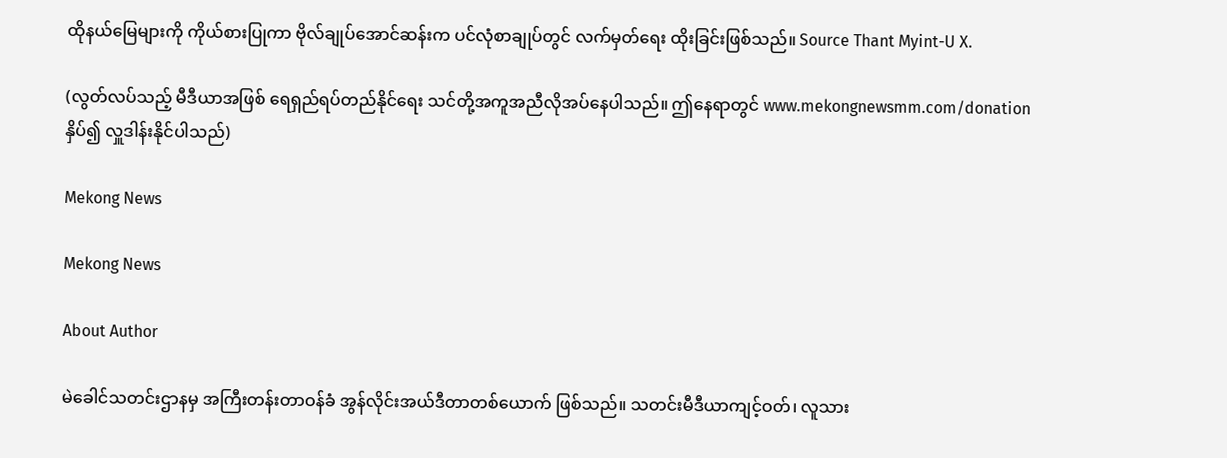ထိုနယ်မြေများကို ကိုယ်စားပြုကာ ဗိုလ်ချုပ်အောင်ဆန်းက ပင်လုံစာချုပ်တွင် လက်မှတ်ရေး ထိုးခြင်းဖြစ်သည်။ Source Thant Myint-U X.

(လွတ်လပ်သည့် မီဒီယာအဖြစ် ရေရှည်ရပ်တည်နိုင်ရေး သင်တို့အကူအညီလိုအပ်နေပါသည်။ ဤနေရာတွင် www.mekongnewsmm.com/donation နှိပ်၍ လှူဒါန်းနိုင်ပါသည်)

Mekong News

Mekong News

About Author

မဲခေါင်သတင်းဌာနမှ အကြီးတန်းတာဝန်ခံ အွန်လိုင်းအယ်ဒီတာတစ်ယောက် ဖြစ်သည်။ သတင်းမီဒီယာကျင့်ဝတ်၊ လူသား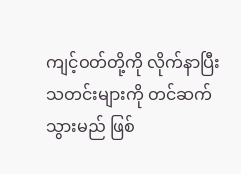ကျင့်ဝတ်တို့ကို လိုက်နာပြီး သတင်းများကို တင်ဆက်သွားမည် ဖြစ်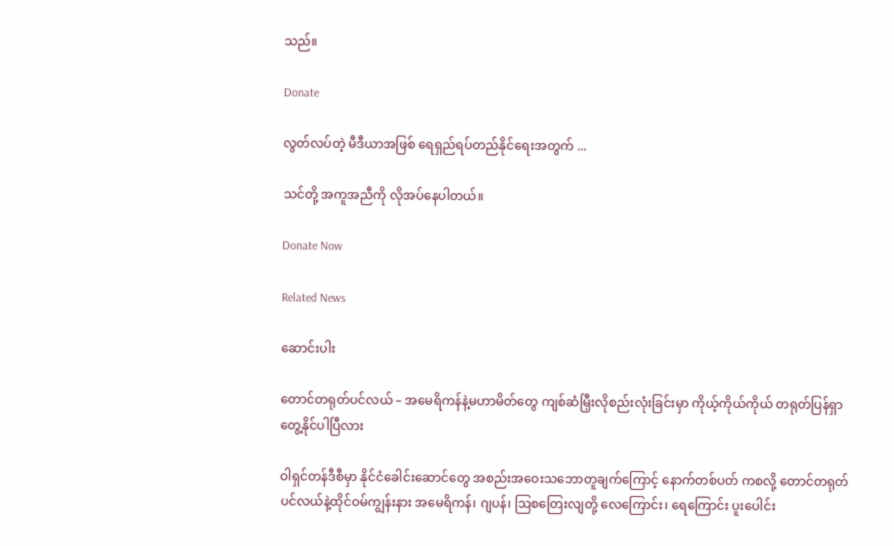သည်။

Donate

လွတ်လပ်တဲ့ မီဒီယာအဖြစ် ရေရှည်ရပ်တည်နိုင်ရေးအတွက် ...

သင်တို့ အကူအညီကို လိုအပ်နေပါတယ်။

Donate Now

Related News

ဆောင်းပါး

တောင်တရုတ်ပင်လယ် – အမေရိကန်နဲ့မဟာမိတ်တွေ ကျစ်ဆံမြှီးလိုစည်းလုံးခြင်းမှာ ကိုယ့်ကိုယ်ကိုယ် တရုတ်ပြန်ရှာတွေ့နိုင်ပါပြီလား

ဝါရှင်တန်ဒီစီမှာ နိုင်ငံခေါင်းဆောင်တွေ အစည်းအဝေးသဘောတူချက်ကြောင့် နောက်တစ်ပတ် ကစလို့ တောင်တရုတ်ပင်လယ်နဲ့ထိုင်ဝမ်ကျွန်းနား အမေရိကန်၊ ဂျပန်၊ ဩစတြေးလျတို့ လေကြောင်း၊ ရေကြောင်း ပူးပေါင်း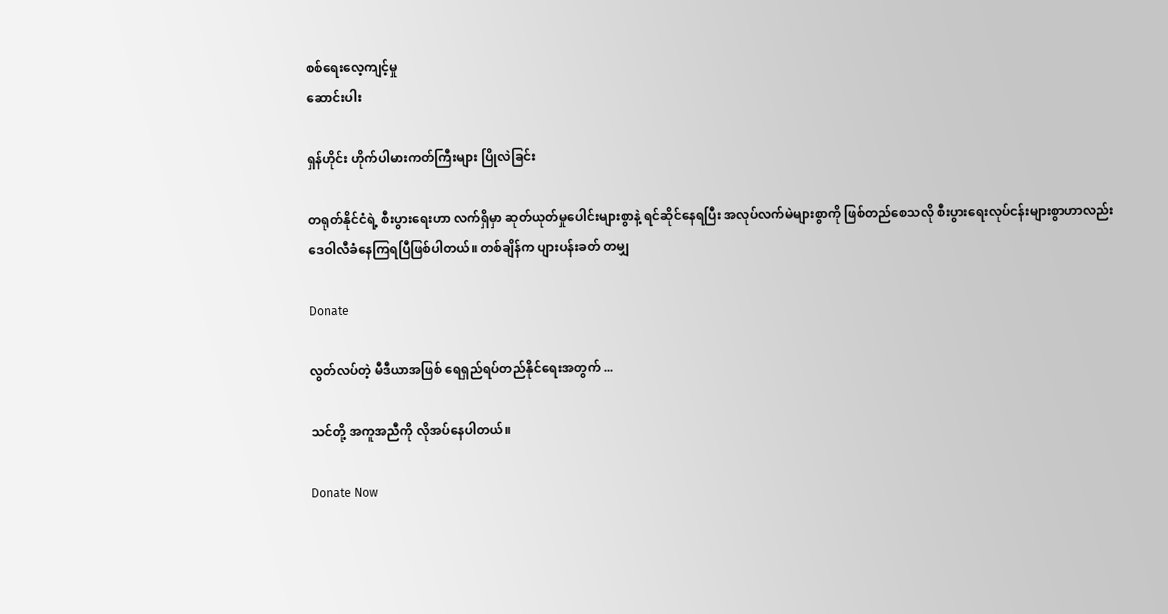စစ်ရေးလေ့ကျင့်မှု
ဆောင်းပါး

ရှန်ဟိုင်း ဟိုက်ပါမားကတ်ကြီးများ ပြိုလဲခြင်း

တရုတ်နိုင်ငံရဲ့ စီးပွားရေးဟာ လက်ရှိမှာ ဆုတ်ယုတ်မှုပေါင်းများစွာနဲ့ ရင်ဆိုင်နေရပြီး အလုပ်လက်မဲများစွာကို ဖြစ်တည်စေသလို စီးပွားရေးလုပ်ငန်းများစွာဟာလည်း ဒေဝါလီခံနေကြရပြီဖြစ်ပါတယ်။ တစ်ချိန်က ပျားပန်းခတ် တမျှ

Donate

လွတ်လပ်တဲ့ မီဒီယာအဖြစ် ရေရှည်ရပ်တည်နိုင်ရေးအတွက် ...

သင်တို့ အကူအညီကို လိုအပ်နေပါတယ်။

Donate Now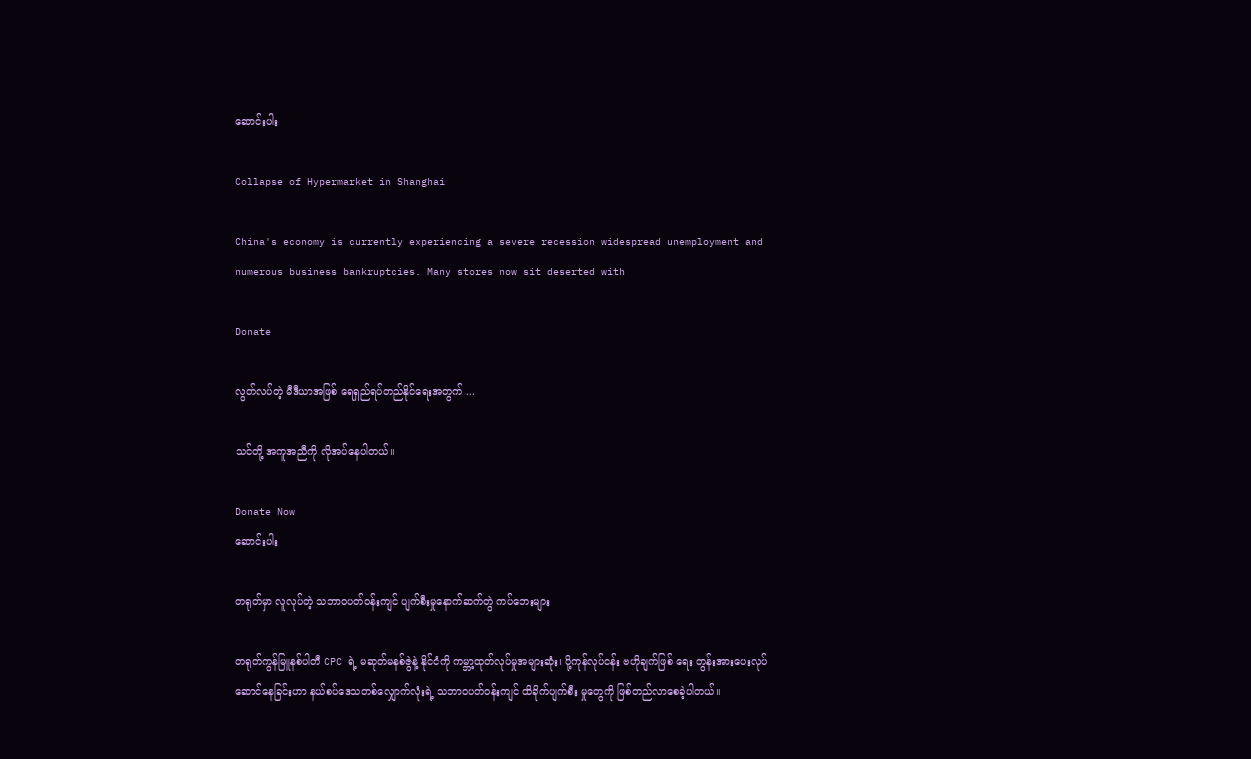ဆောင်းပါး

Collapse of Hypermarket in Shanghai

China's economy is currently experiencing a severe recession widespread unemployment and numerous business bankruptcies. Many stores now sit deserted with

Donate

လွတ်လပ်တဲ့ မီဒီယာအဖြစ် ရေရှည်ရပ်တည်နိုင်ရေးအတွက် ...

သင်တို့ အကူအညီကို လိုအပ်နေပါတယ်။

Donate Now
ဆောင်းပါး

တရုတ်မှာ လူလုပ်တဲ့ သဘာ၀ပတ်ဝန်းကျင် ပျက်စီးမှုနောက်ဆက်တွဲ ကပ်ဘေးများ

တရုတ်ကွန်မြူနစ်ပါတီ CPC ရဲ့ မဆုတ်မနစ်ဇွဲနဲ့ နိုင်ငံကို ကမ္ဘာ့ထုတ်လုပ်မှုအများဆုံး၊ ပို့ကုန်လုပ်ငန်း ဗဟိုချက်ဖြစ် ရေး တွန်းအားပေးလုပ်ဆောင်နေခြင်းဟာ နယ်စပ်ဒေသတစ်လျှောက်လုံးရဲ့ သဘာ၀ပတ်ဝန်းကျင် ထိခိုက်ပျက်စီး မှုတွေကို ဖြစ်တည်လာစေခဲ့ပါတယ်။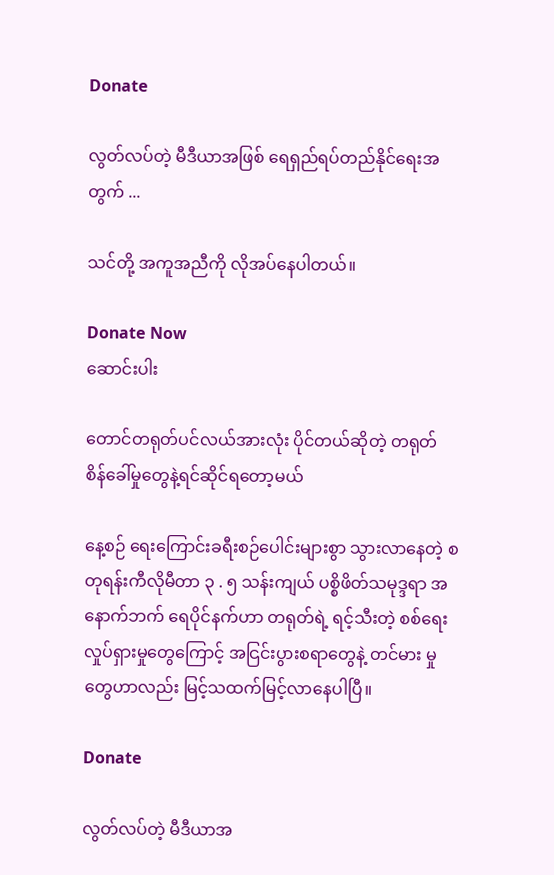Donate

လွတ်လပ်တဲ့ မီဒီယာအဖြစ် ရေရှည်ရပ်တည်နိုင်ရေးအတွက် ...

သင်တို့ အကူအညီကို လိုအပ်နေပါတယ်။

Donate Now
ဆောင်းပါး

တောင်တရုတ်ပင်လယ်အားလုံး ပိုင်တယ်ဆိုတဲ့ တရုတ် စိန်ခေါ်မှုတွေနဲ့ရင်ဆိုင်ရတော့မယ်

နေ့စဉ် ရေးကြောင်းခရီးစဉ်ပေါင်းများစွာ သွားလာနေတဲ့ စတုရန်းကီလိုမီတာ ၃ . ၅ သန်းကျယ် ပစ္စိဖိတ်သမုဒ္ဒရာ အနောက်ဘက် ရေပိုင်နက်ဟာ တရုတ်ရဲ့ ရင့်သီးတဲ့ စစ်ရေးလှုပ်ရှားမှုတွေကြောင့် အငြင်းပွားစရာတွေနဲ့ တင်မား မှုတွေဟာလည်း မြင့်သထက်မြင့်လာနေပါပြီ။

Donate

လွတ်လပ်တဲ့ မီဒီယာအ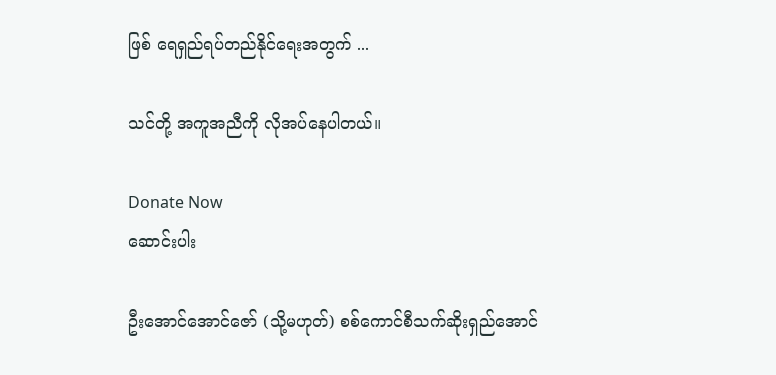ဖြစ် ရေရှည်ရပ်တည်နိုင်ရေးအတွက် ...

သင်တို့ အကူအညီကို လိုအပ်နေပါတယ်။

Donate Now
ဆောင်းပါး

ဦးအောင်အောင်ဇော် (သို့မဟုတ်) စစ်ကောင်စီသက်ဆိုးရှည်အောင်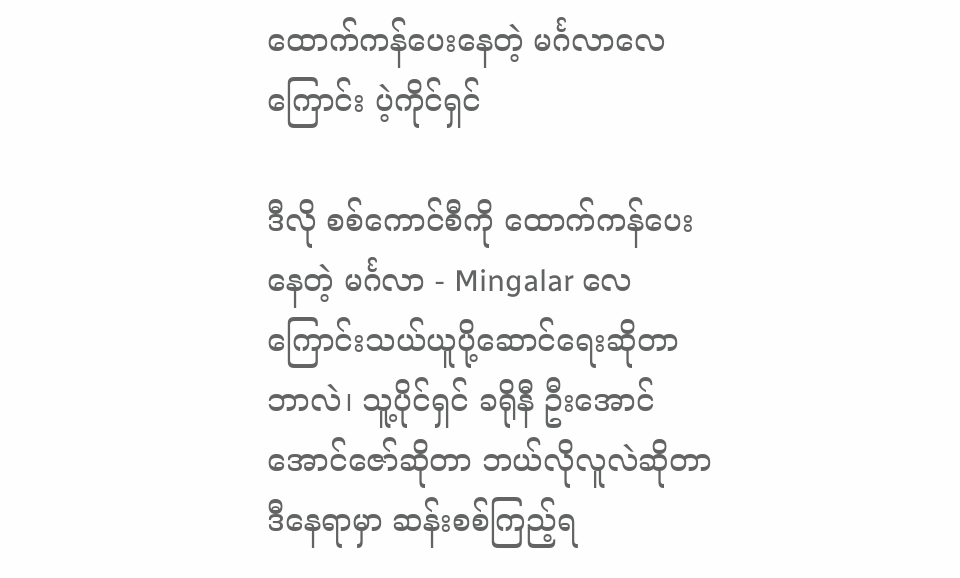ထောက်ကန်ပေးနေတဲ့ မင်္ဂလာလေကြောင်း ပဲ့ကိုင်ရှင်

ဒီလို စစ်ကောင်စီကို ထောက်ကန်ပေးနေတဲ့ မင်္ဂလာ - Mingalar လေကြောင်းသယ်ယူပို့ဆောင်ရေးဆိုတာ ဘာလဲ၊ သူ့ပိုင်ရှင် ခရိုနီ ဦးအောင်အောင်ဇော်ဆိုတာ ဘယ်လိုလူလဲဆိုတာ ဒီနေရာမှာ ဆန်းစစ်ကြည့်ရ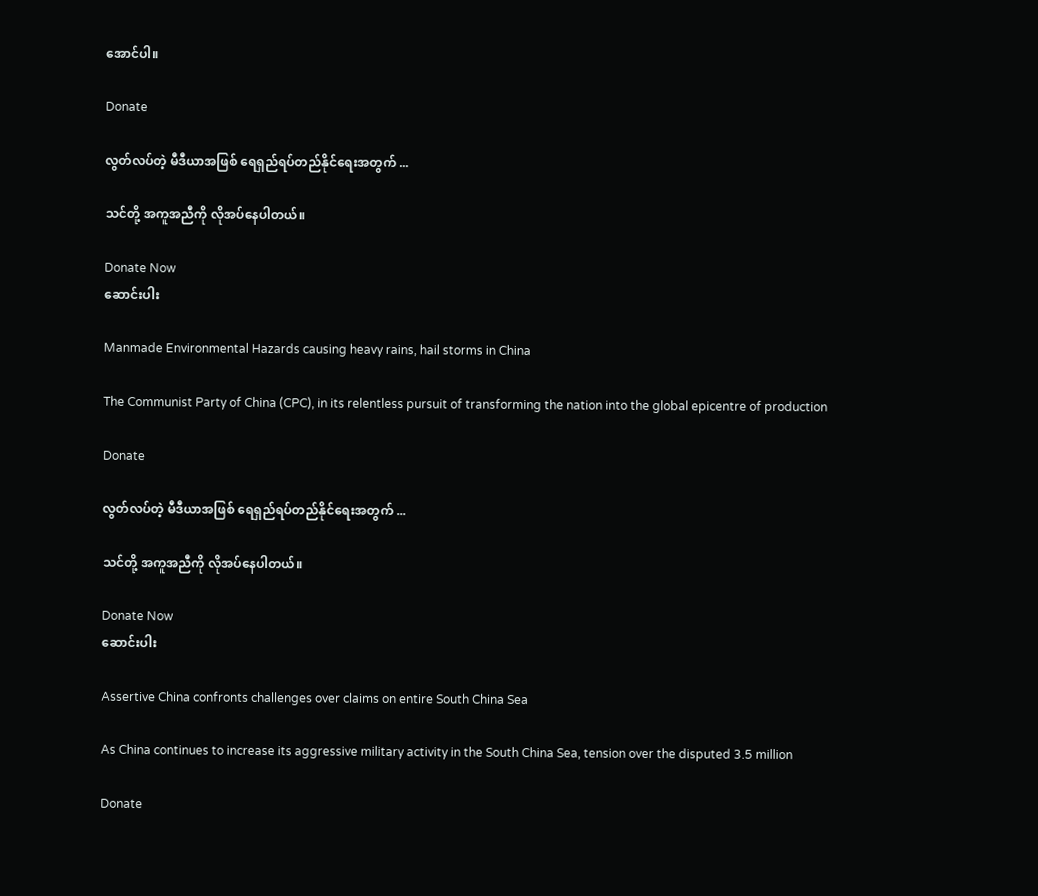အောင်ပါ။

Donate

လွတ်လပ်တဲ့ မီဒီယာအဖြစ် ရေရှည်ရပ်တည်နိုင်ရေးအတွက် ...

သင်တို့ အကူအညီကို လိုအပ်နေပါတယ်။

Donate Now
ဆောင်းပါး

Manmade Environmental Hazards causing heavy rains, hail storms in China

The Communist Party of China (CPC), in its relentless pursuit of transforming the nation into the global epicentre of production

Donate

လွတ်လပ်တဲ့ မီဒီယာအဖြစ် ရေရှည်ရပ်တည်နိုင်ရေးအတွက် ...

သင်တို့ အကူအညီကို လိုအပ်နေပါတယ်။

Donate Now
ဆောင်းပါး

Assertive China confronts challenges over claims on entire South China Sea

As China continues to increase its aggressive military activity in the South China Sea, tension over the disputed 3.5 million

Donate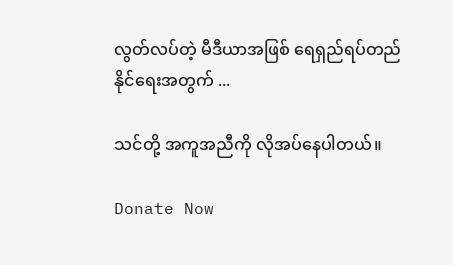လွတ်လပ်တဲ့ မီဒီယာအဖြစ် ရေရှည်ရပ်တည်နိုင်ရေးအတွက် ...

သင်တို့ အကူအညီကို လိုအပ်နေပါတယ်။

Donate Now